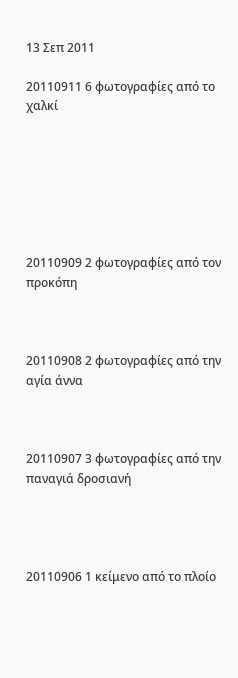13 Σεπ 2011

20110911 6 φωτογραφίες από το χαλκί







20110909 2 φωτογραφίες από τον προκόπη



20110908 2 φωτογραφίες από την αγία άννα



20110907 3 φωτογραφίες από την παναγιά δροσιανή




20110906 1 κείμενο από το πλοίο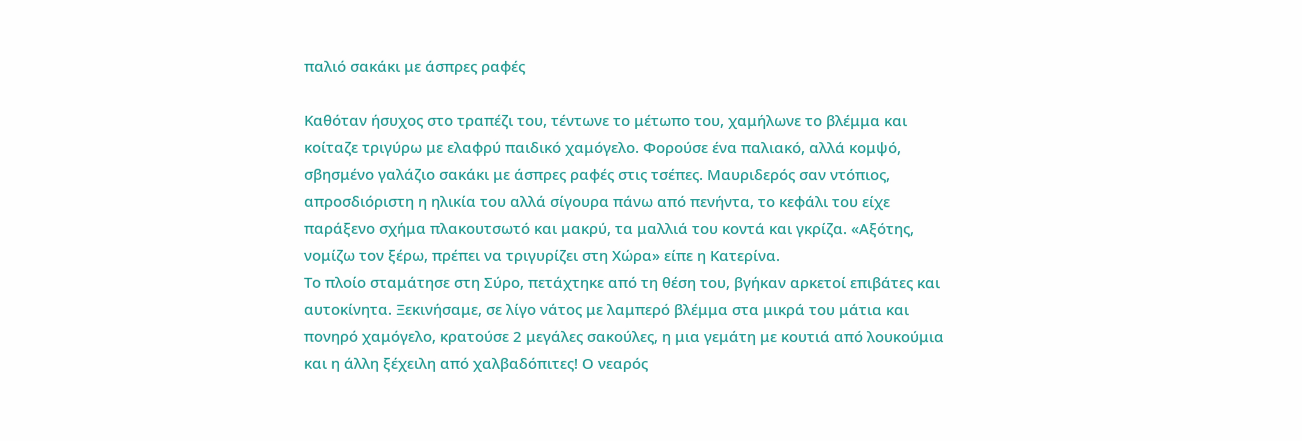παλιό σακάκι με άσπρες ραφές

Καθόταν ήσυχος στο τραπέζι του, τέντωνε το μέτωπο του, χαμήλωνε το βλέμμα και κοίταζε τριγύρω με ελαφρύ παιδικό χαμόγελο. Φορούσε ένα παλιακό, αλλά κομψό, σβησμένο γαλάζιο σακάκι με άσπρες ραφές στις τσέπες. Μαυριδερός σαν ντόπιος, απροσδιόριστη η ηλικία του αλλά σίγουρα πάνω από πενήντα, το κεφάλι του είχε παράξενο σχήμα πλακουτσωτό και μακρύ, τα μαλλιά του κοντά και γκρίζα. «Αξότης, νομίζω τον ξέρω, πρέπει να τριγυρίζει στη Χώρα» είπε η Κατερίνα.
Το πλοίο σταμάτησε στη Σύρο, πετάχτηκε από τη θέση του, βγήκαν αρκετοί επιβάτες και αυτοκίνητα. Ξεκινήσαμε, σε λίγο νάτος με λαμπερό βλέμμα στα μικρά του μάτια και πονηρό χαμόγελο, κρατούσε 2 μεγάλες σακούλες, η μια γεμάτη με κουτιά από λουκούμια και η άλλη ξέχειλη από χαλβαδόπιτες! Ο νεαρός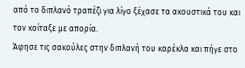από το διπλανό τραπέζι για λίγο ξέχασε τα ακουστικά του και τον κοίταξε με απορία.
Άφησε τις σακούλες στην διπλανή του καρέκλα και πήγε στο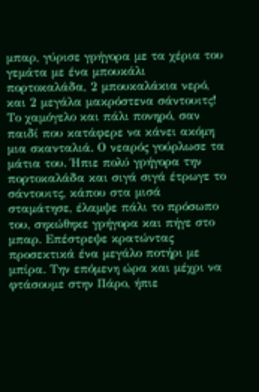μπαρ, γύρισε γρήγορα με τα χέρια του γεμάτα με ένα μπουκάλι πορτοκαλάδα, 2 μπουκαλάκια νερό, και 2 μεγάλα μακρόστενα σάντουιτς! Το χαμόγελο και πάλι πονηρό, σαν παιδί που κατάφερε να κάνει ακόμη μια σκανταλιά. Ο νεαρός γούρλωσε τα μάτια του. Ήπιε πολύ γρήγορα την πορτοκαλάδα και σιγά σιγά έτρωγε το σάντουιτς, κάπου στα μισά σταμάτησε, έλαμψε πάλι το πρόσωπο του, σηκώθηκε γρήγορα και πήγε στο μπαρ. Επέστρεψε κρατώντας προσεκτικά ένα μεγάλο ποτήρι με μπίρα. Την επόμενη ώρα και μέχρι να φτάσουμε στην Πάρο, ήπιε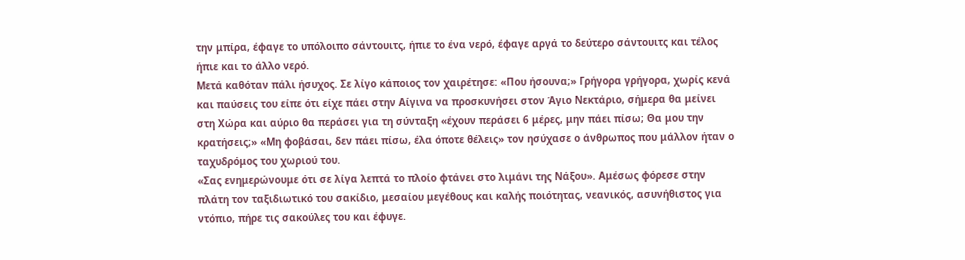την μπίρα, έφαγε το υπόλοιπο σάντουιτς, ήπιε το ένα νερό, έφαγε αργά το δεύτερο σάντουιτς και τέλος ήπιε και το άλλο νερό.
Μετά καθόταν πάλι ήσυχος. Σε λίγο κάποιος τον χαιρέτησε: «Που ήσουνα;» Γρήγορα γρήγορα, χωρίς κενά και παύσεις του είπε ότι είχε πάει στην Αίγινα να προσκυνήσει στον Άγιο Νεκτάριο, σήμερα θα μείνει στη Χώρα και αύριο θα περάσει για τη σύνταξη «έχουν περάσει 6 μέρες, μην πάει πίσω; Θα μου την κρατήσεις;» «Μη φοβάσαι, δεν πάει πίσω, έλα όποτε θέλεις» τον ησύχασε ο άνθρωπος που μάλλον ήταν ο ταχυδρόμος του χωριού του.
«Σας ενημερώνουμε ότι σε λίγα λεπτά το πλοίο φτάνει στο λιμάνι της Νάξου». Αμέσως φόρεσε στην πλάτη τον ταξιδιωτικό του σακίδιο, μεσαίου μεγέθους και καλής ποιότητας, νεανικός, ασυνήθιστος για ντόπιο, πήρε τις σακούλες του και έφυγε.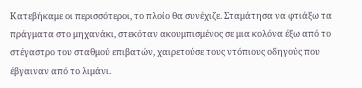Κατεβήκαμε οι περισσότεροι, το πλοίο θα συνέχιζε. Σταμάτησα να φτιάξω τα πράγματα στο μηχανάκι, στεκόταν ακουμπισμένος σε μια κολόνα έξω από το στέγαστρο του σταθμού επιβατών, χαιρετούσε τους ντόπιους οδηγούς που έβγαιναν από το λιμάνι.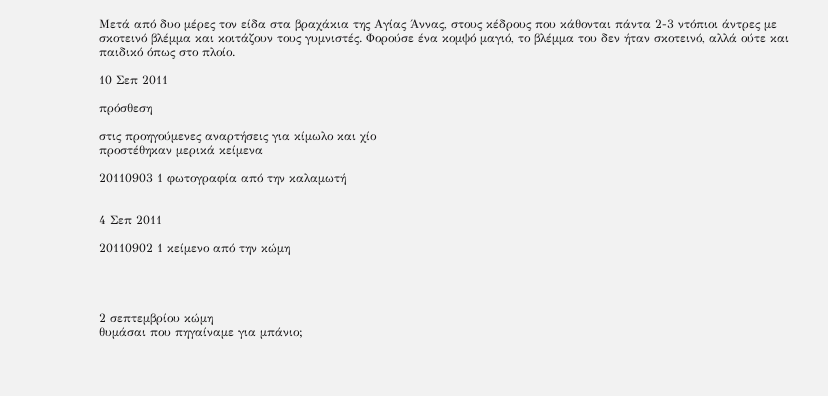Μετά από δυο μέρες τον είδα στα βραχάκια της Αγίας Άννας, στους κέδρους που κάθονται πάντα 2-3 ντόπιοι άντρες με σκοτεινό βλέμμα και κοιτάζουν τους γυμνιστές. Φορούσε ένα κομψό μαγιό, το βλέμμα του δεν ήταν σκοτεινό, αλλά ούτε και παιδικό όπως στο πλοίο.

10 Σεπ 2011

πρόσθεση

στις προηγούμενες αναρτήσεις για κίμωλο και χίο
προστέθηκαν μερικά κείμενα

20110903 1 φωτογραφία από την καλαμωτή


4 Σεπ 2011

20110902 1 κείμενο από την κώμη




2 σεπτεμβρίου κώμη
θυμάσαι που πηγαίναμε για μπάνιο;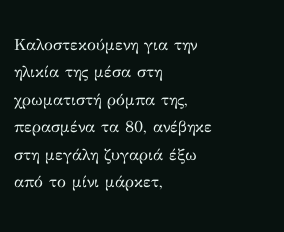Καλοστεκούμενη για την ηλικία της μέσα στη χρωματιστή ρόμπα της, περασμένα τα 80, ανέβηκε στη μεγάλη ζυγαριά έξω από το μίνι μάρκετ,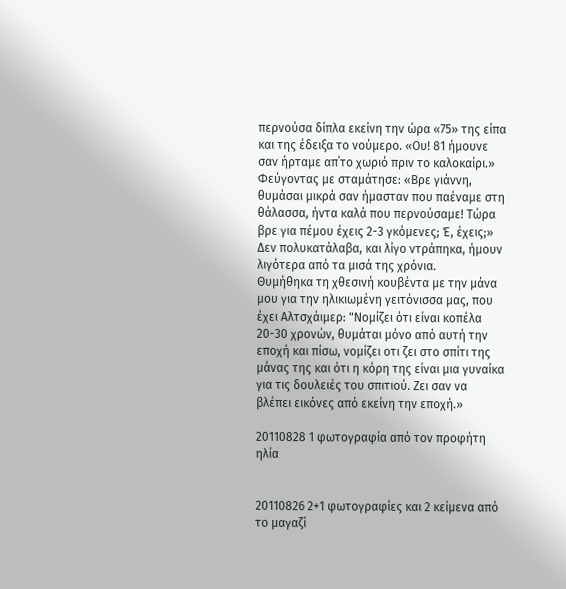περνούσα δίπλα εκείνη την ώρα «75» της είπα και της έδειξα το νούμερο. «Ου! 81 ήμουνε σαν ήρταμε απ΄το χωριό πριν το καλοκαίρι.»
Φεύγοντας με σταμάτησε: «Βρε γιάννη, θυμάσαι μικρά σαν ήμασταν που παέναμε στη θάλασσα, ήντα καλά που περνούσαμε! Τώρα βρε για πέμου έχεις 2-3 γκόμενες; Έ, έχεις;» Δεν πολυκατάλαβα, και λίγο ντράπηκα, ήμουν λιγότερα από τα μισά της χρόνια.
Θυμήθηκα τη χθεσινή κουβέντα με την μάνα μου για την ηλικιωμένη γειτόνισσα μας, που έχει Αλτσχάιμερ: "Νομίζει ότι είναι κοπέλα 20-30 χρονών, θυμάται μόνο από αυτή την εποχή και πίσω, νομίζει οτι ζει στο σπίτι της μάνας της και ότι η κόρη της είναι μια γυναίκα για τις δουλειές του σπιτιού. Ζει σαν να βλέπει εικόνες από εκείνη την εποχή.»

20110828 1 φωτογραφία από τον προφήτη ηλία


20110826 2+1 φωτογραφίες και 2 κείμενα από το μαγαζί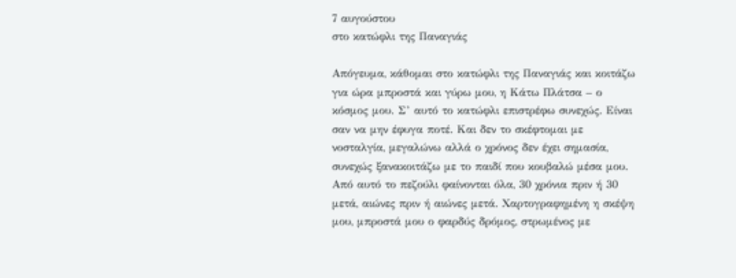7 αυγούστου
στο κατώφλι της Παναγιάς

Απόγευμα, κάθομαι στο κατώφλι της Παναγιάς και κοιτάζω για ώρα μπροστά και γύρω μου, η Κάτω Πλάτσα – ο κόσμος μου. Σ’ αυτό το κατώφλι επιστρέφω συνεχώς. Είναι σαν να μην έφυγα ποτέ. Και δεν το σκέφτομαι με νοσταλγία, μεγαλώνω αλλά ο χρόνος δεν έχει σημασία, συνεχώς ξανακοιτάζω με το παιδί που κουβαλώ μέσα μου. Από αυτό το πεζούλι φαίνονται όλα, 30 χρόνια πριν ή 30 μετά, αιώνες πριν ή αιώνες μετά. Χαρτογραφημένη η σκέψη μου, μπροστά μου ο φαρδύς δρόμος, στρωμένος με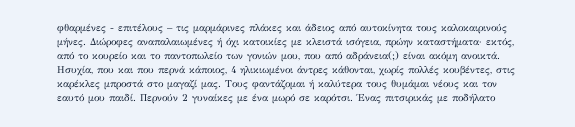φθαρμένες - επιτέλους – τις μαρμάρινες πλάκες και άδειος από αυτοκίνητα τους καλοκαιρινούς μήνες. Διώροφες αναπαλαιωμένες ή όχι κατοικίες με κλειστά ισόγεια, πρώην καταστήματα· εκτός, από το κουρείο και το παντοπωλείο των γονιών μου, που από αδράνεια(;) είναι ακόμη ανοικτά. Ησυχία, που και που περνά κάποιος, 4 ηλικιωμένοι άντρες κάθονται, χωρίς πολλές κουβέντες, στις καρέκλες μπροστά στο μαγαζί μας. Τους φαντάζομαι ή καλύτερα τους θυμάμαι νέους και τον εαυτό μου παιδί. Περνούν 2 γυναίκες με ένα μωρό σε καρότσι. Ένας πιτσιρικάς με ποδήλατο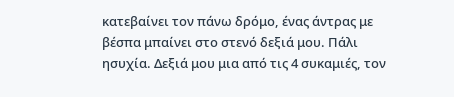κατεβαίνει τον πάνω δρόμο, ένας άντρας με βέσπα μπαίνει στο στενό δεξιά μου. Πάλι ησυχία. Δεξιά μου μια από τις 4 συκαμιές, τον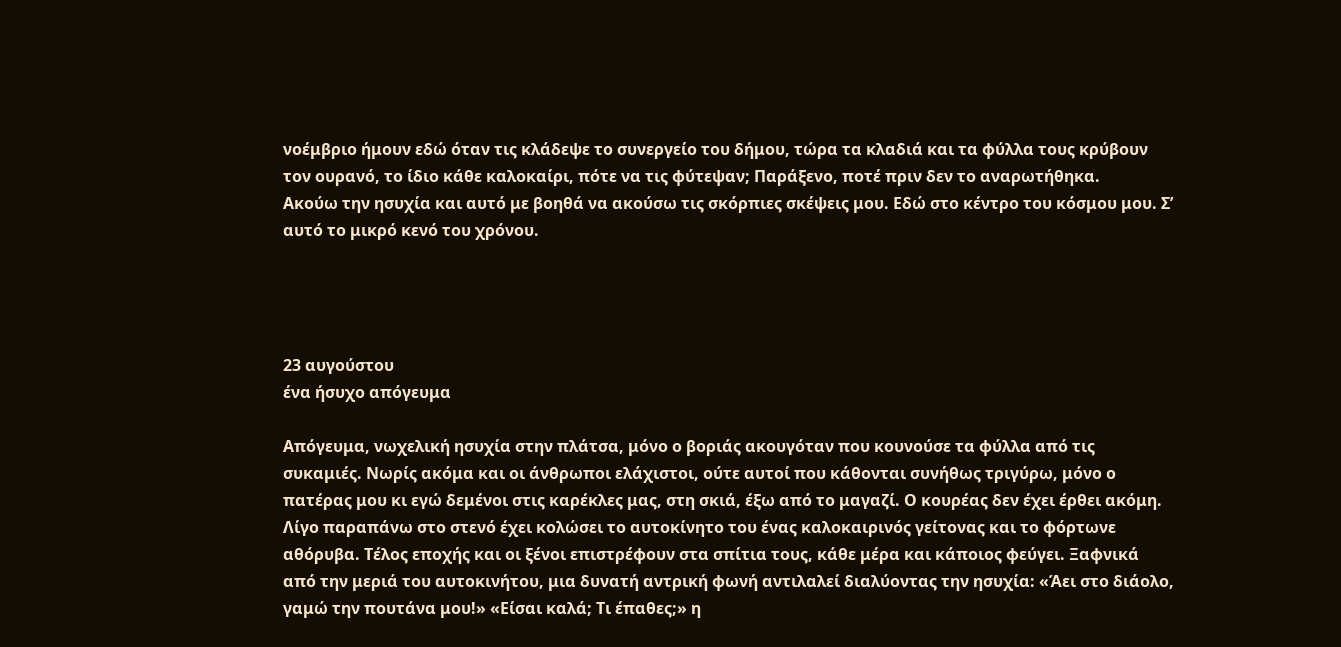νοέμβριο ήμουν εδώ όταν τις κλάδεψε το συνεργείο του δήμου, τώρα τα κλαδιά και τα φύλλα τους κρύβουν τον ουρανό, το ίδιο κάθε καλοκαίρι, πότε να τις φύτεψαν; Παράξενο, ποτέ πριν δεν το αναρωτήθηκα.
Ακούω την ησυχία και αυτό με βοηθά να ακούσω τις σκόρπιες σκέψεις μου. Εδώ στο κέντρο του κόσμου μου. Σ’ αυτό το μικρό κενό του χρόνου.




23 αυγούστου
ένα ήσυχο απόγευμα

Απόγευμα, νωχελική ησυχία στην πλάτσα, μόνο ο βοριάς ακουγόταν που κουνούσε τα φύλλα από τις συκαμιές. Νωρίς ακόμα και οι άνθρωποι ελάχιστοι, ούτε αυτοί που κάθονται συνήθως τριγύρω, μόνο ο πατέρας μου κι εγώ δεμένοι στις καρέκλες μας, στη σκιά, έξω από το μαγαζί. Ο κουρέας δεν έχει έρθει ακόμη. Λίγο παραπάνω στο στενό έχει κολώσει το αυτοκίνητο του ένας καλοκαιρινός γείτονας και το φόρτωνε αθόρυβα. Τέλος εποχής και οι ξένοι επιστρέφουν στα σπίτια τους, κάθε μέρα και κάποιος φεύγει. Ξαφνικά από την μεριά του αυτοκινήτου, μια δυνατή αντρική φωνή αντιλαλεί διαλύοντας την ησυχία: «Άει στο διάολο, γαμώ την πουτάνα μου!» «Είσαι καλά; Τι έπαθες;» η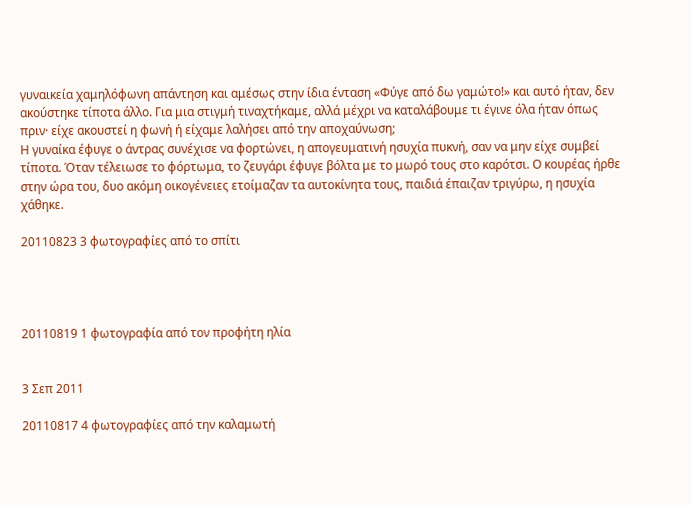γυναικεία χαμηλόφωνη απάντηση και αμέσως στην ίδια ένταση «Φύγε από δω γαμώτο!» και αυτό ήταν, δεν ακούστηκε τίποτα άλλο. Για μια στιγμή τιναχτήκαμε, αλλά μέχρι να καταλάβουμε τι έγινε όλα ήταν όπως πριν· είχε ακουστεί η φωνή ή είχαμε λαλήσει από την αποχαύνωση;
Η γυναίκα έφυγε ο άντρας συνέχισε να φορτώνει, η απογευματινή ησυχία πυκνή, σαν να μην είχε συμβεί τίποτα. Όταν τέλειωσε το φόρτωμα, το ζευγάρι έφυγε βόλτα με το μωρό τους στο καρότσι. Ο κουρέας ήρθε στην ώρα του, δυο ακόμη οικογένειες ετοίμαζαν τα αυτοκίνητα τους, παιδιά έπαιζαν τριγύρω, η ησυχία χάθηκε.

20110823 3 φωτογραφίες από το σπίτι




20110819 1 φωτογραφία από τον προφήτη ηλία


3 Σεπ 2011

20110817 4 φωτογραφίες από την καλαμωτή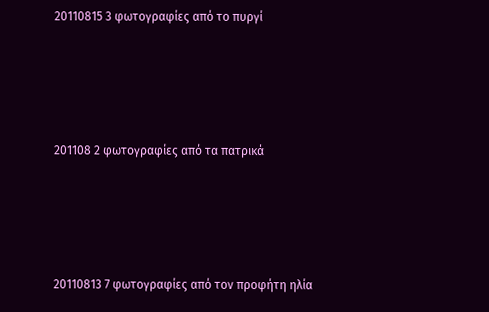20110815 3 φωτογραφίες από το πυργί




201108 2 φωτογραφίες από τα πατρικά




20110813 7 φωτογραφίες από τον προφήτη ηλία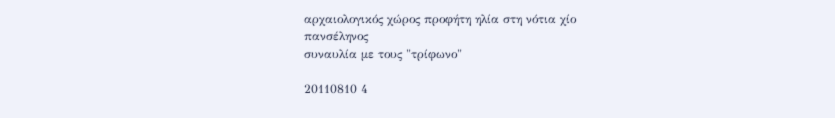αρχαιολογικός χώρος προφήτη ηλία στη νότια χίο
πανσέληνος
συναυλία με τους "τρίφωνο"

20110810 4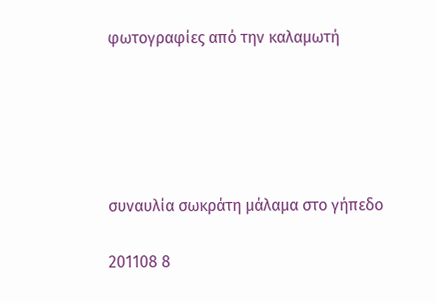φωτογραφίες από την καλαμωτή





συναυλία σωκράτη μάλαμα στο γήπεδο

201108 8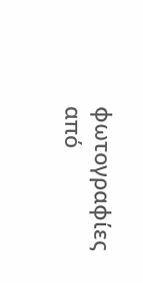φωτογραφίες από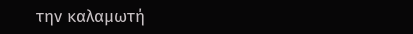την καλαμωτή